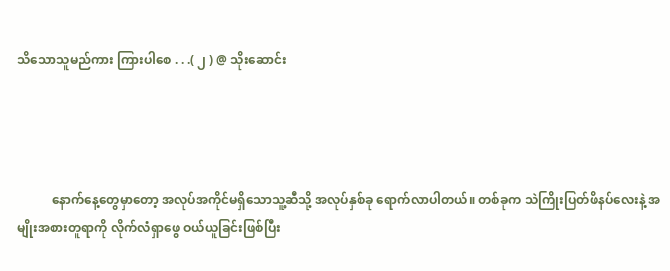သိသောသူမည်ကား ကြားပါစေ . . .( ၂ ) @ သိုးဆောင်း




           နောက်နေ့တွေမှာတော့ အလုပ်အကိုင်မရှိသောသူ့ဆီသို့ အလုပ်နှစ်ခု ရောက်လာပါတယ်။ တစ်ခုက သဲကြိုးပြတ်ဖိနပ်လေးနဲ့ အမျိုးအစားတူရာကို လိုက်လံရှာဖွေ ဝယ်ယူခြင်းဖြစ်ပြီး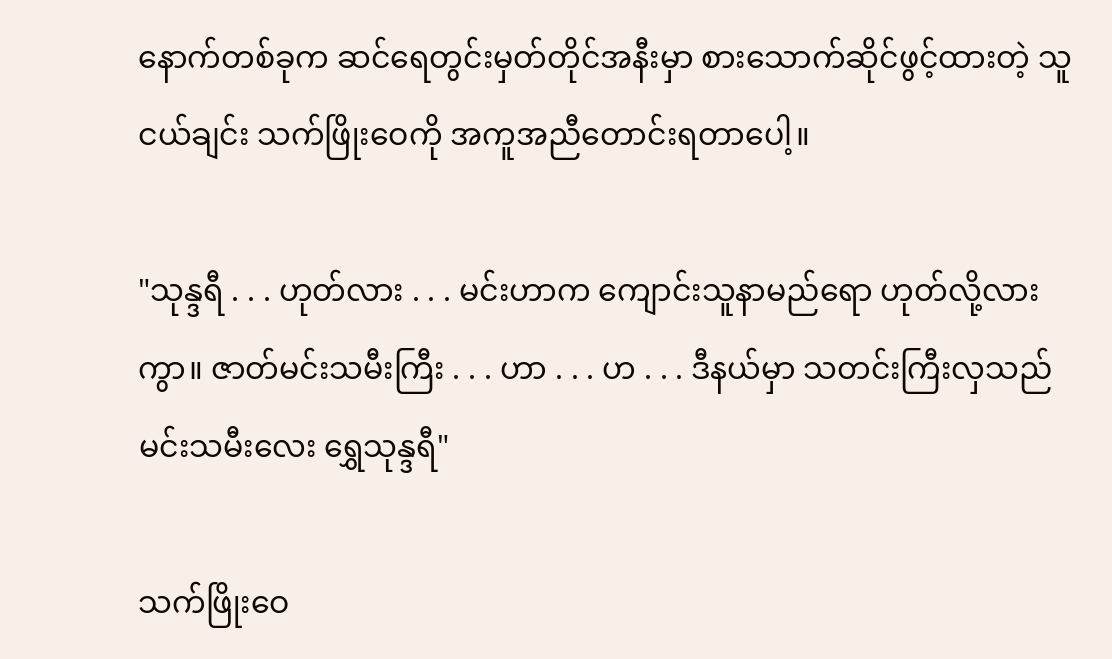နောက်တစ်ခုက ဆင်ရေတွင်းမှတ်တိုင်အနီးမှာ စားသောက်ဆိုင်ဖွင့်ထားတဲ့ သူငယ်ချင်း သက်ဖြိုးဝေကို အကူအညီတောင်းရတာပေါ့။

"သုန္ဒရီ . . . ဟုတ်လား . . . မင်းဟာက ကျောင်းသူနာမည်ရော ဟုတ်လို့လားကွာ။ ဇာတ်မင်းသမီးကြီး . . . ဟာ . . . ဟ . . . ဒီနယ်မှာ သတင်းကြီးလှသည် မင်းသမီးလေး ရွှေသုန္ဒရီ"

သက်ဖြိုးဝေ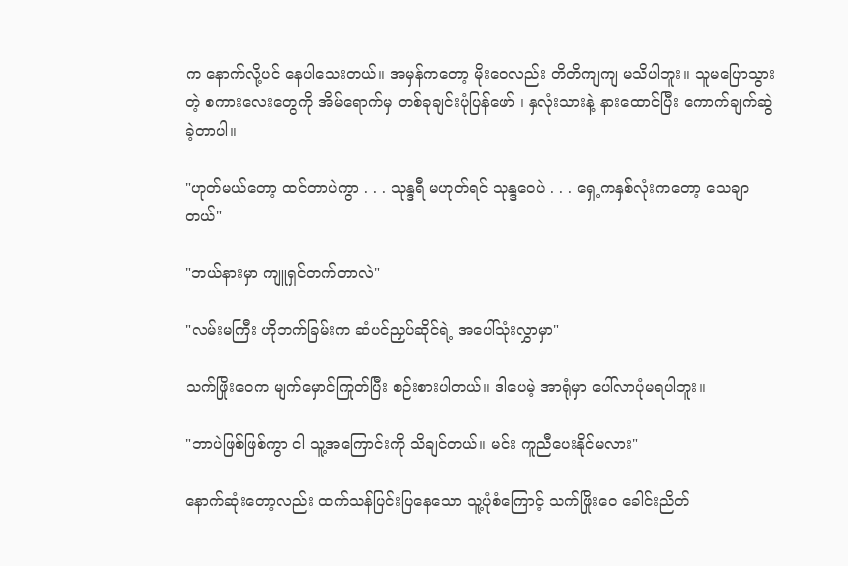က နောက်လို့ပင် နေပါသေးတယ်။ အမှန်ကတော့ မိုးဝေလည်း တိတိကျကျ မသိပါဘူး။ သူမပြောသွားတဲ့ စကားလေးတွေကို အိမ်ရောက်မှ တစ်ခုချင်းပုံပြန်ဖော် ၊ နှလုံးသားနဲ့ နားထောင်ပြီး ကောက်ချက်ဆွဲခဲ့တာပါ။

"ဟုတ်မယ်တော့ ထင်တာပဲကွာ . . . သုန္ဒရီ မဟုတ်ရင် သုန္ဒဝေပဲ . . . ရှေ့ကနှစ်လုံးကတော့ သေချာတယ်"

"ဘယ်နားမှာ ကျူရှင်တက်တာလဲ"

"လမ်းမကြီး ဟိုဘက်ခြမ်းက ဆံပင်ညှပ်ဆိုင်ရဲ့ အပေါ်သုံးလွှာမှာ"

သက်ဖြိုးဝေက မျက်မှောင်ကြုတ်ပြီး စဉ်းစားပါတယ်။ ဒါပေမဲ့ အာရုံမှာ ပေါ်လာပုံမရပါဘူး။

"ဘာပဲဖြစ်ဖြစ်ကွာ ငါ သူ့အကြောင်းကို သိချင်တယ်။ မင်း ကူညီပေးနိုင်မလား"

နောက်ဆုံးတော့လည်း ထက်သန်ပြင်းပြနေသော သူ့ပုံစံကြောင့် သက်ဖြိုးဝေ ခေါင်းညိတ်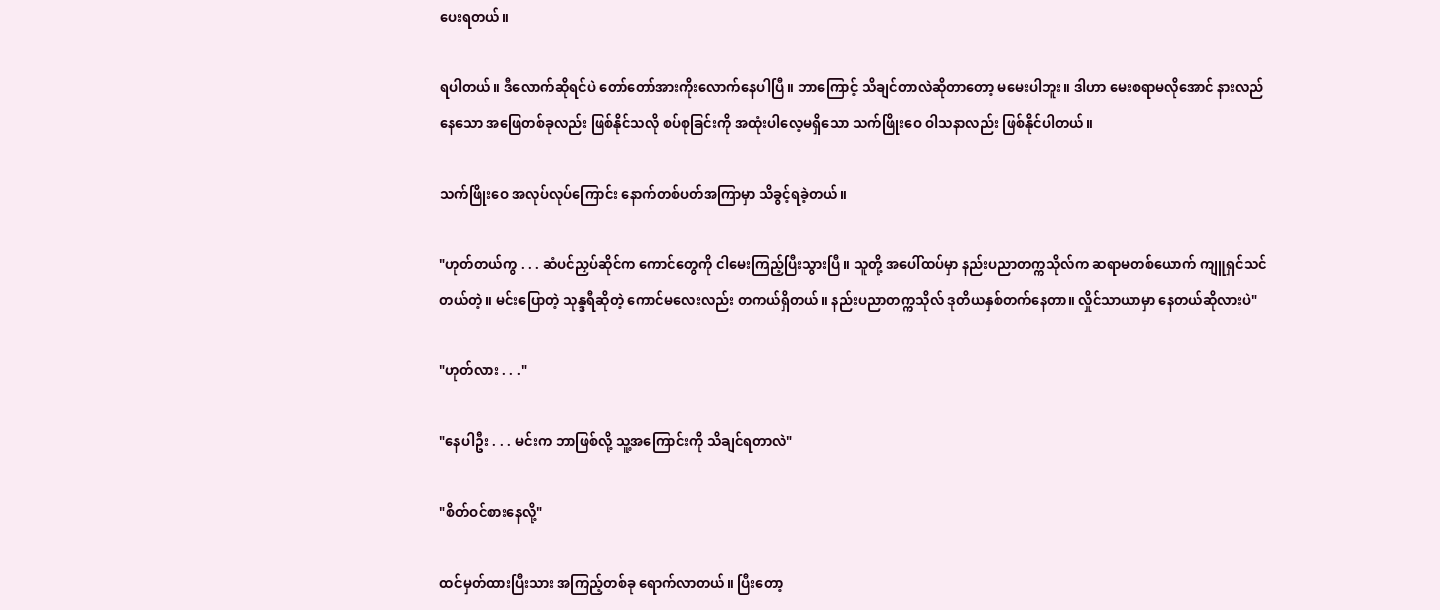ပေးရတယ်။

ရပါတယ်။ ဒီလောက်ဆိုရင်ပဲ တော်တော်အားကိုးလောက်နေပါပြီ။ ဘာကြောင့် သိချင်တာလဲဆိုတာတော့ မမေးပါဘူး။ ဒါဟာ မေးစရာမလိုအောင် နားလည်နေသော အဖြေတစ်ခုလည်း ဖြစ်နိုင်သလို စပ်စုခြင်းကို အထုံးပါလေ့မရှိသော သက်ဖြိုးဝေ ဝါသနာလည်း ဖြစ်နိုင်ပါတယ်။

သက်ဖြိုးဝေ အလုပ်လုပ်ကြောင်း နောက်တစ်ပတ်အကြာမှာ သိခွင့်ရခဲ့တယ်။

"ဟုတ်တယ်ကွ . . . ဆံပင်ညှပ်ဆိုင်က ကောင်တွေကို ငါမေးကြည့်ပြီးသွားပြီ။ သူတို့ အပေါ်ထပ်မှာ နည်းပညာတက္ကသိုလ်က ဆရာမတစ်ယောက် ကျူရှင်သင်တယ်တဲ့။ မင်းပြောတဲ့ သုန္ဒရီဆိုတဲ့ ကောင်မလေးလည်း တကယ်ရှိတယ်။ နည်းပညာတက္ကသိုလ် ဒုတိယနှစ်တက်နေတာ။ လှိုင်သာယာမှာ နေတယ်ဆိုလားပဲ"

"ဟုတ်လား . . ."

"နေပါဦး . . . မင်းက ဘာဖြစ်လို့ သူ့အကြောင်းကို သိချင်ရတာလဲ"

"စိတ်ဝင်စားနေလို့"

ထင်မှတ်ထားပြီးသား အကြည့်တစ်ခု ရောက်လာတယ်။ ပြီးတော့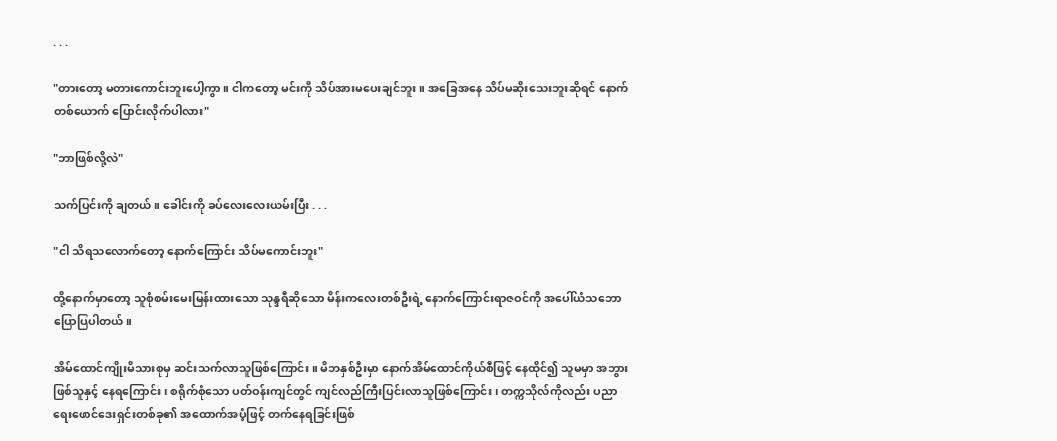. . .

"တားတော့ မတားကောင်းဘူးပေါ့ကွာ။ ငါကတော့ မင်းကို သိပ်အားမပေးချင်ဘူး။ အခြေအနေ သိပ်မဆိုးသေးဘူးဆိုရင် နောက်တစ်ယောက် ပြောင်းလိုက်ပါလား"

"ဘာဖြစ်လို့လဲ"

သက်ပြင်းကို ချတယ်။ ခေါင်းကို ခပ်လေးလေးယမ်းပြီး . . .

"ငါ သိရသလောက်တော့ နောက်ကြောင်း သိပ်မကောင်းဘူး"

ထို့နောက်မှာတော့ သူစုံစမ်းမေးမြန်းထားသော သုန္ဒရီဆိုသော မိန်းကလေးတစ်ဦးရဲ့ နောက်ကြောင်းရာဇဝင်ကို အပေါ်ယံသဘော ပြောပြပါတယ်။

အိမ်ထောင်ကျိုးမိသားစုမှ ဆင်းသက်လာသူဖြစ်ကြောင်း။ မိဘနှစ်ဦးမှာ နောက်အိမ်ထောင်ကိုယ်စီဖြင့် နေထိုင်၍ သူမမှာ အဘွားဖြစ်သူနှင့် နေရကြောင်း ၊ စရိုက်စုံသော ပတ်ဝန်းကျင်တွင် ကျင်လည်ကြီးပြင်းလာသူဖြစ်ကြောင်း ၊ တက္ကသိုလ်ကိုလည်း ပညာရေးဖောင်ဒေးရှင်းတစ်ခု၏ အထောက်အပံ့ဖြင့် တက်နေရခြင်းဖြစ်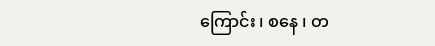ကြောင်း ၊ စနေ ၊ တ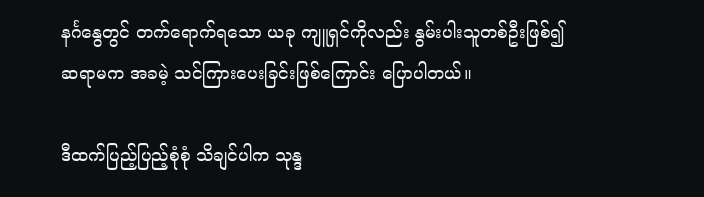နင်္ဂနွေတွင် တက်ရောက်ရသော ယခု ကျူရှင်ကိုလည်း နွမ်းပါးသူတစ်ဦးဖြစ်၍ ဆရာမက အခမဲ့ သင်ကြားပေးခြင်းဖြစ်ကြောင်း ပြောပါတယ်။

ဒီထက်ပြည့်ပြည့်စုံစုံ သိချင်ပါက သုန္ဒ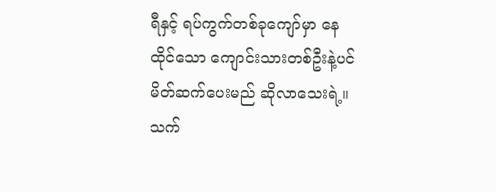ရီနှင့် ရပ်ကွက်တစ်ခုကျော်မှာ နေထိုင်သော ကျောင်းသားတစ်ဦးနဲ့ပင် မိတ်ဆက်ပေးမည် ဆိုလာသေးရဲ့။ သက်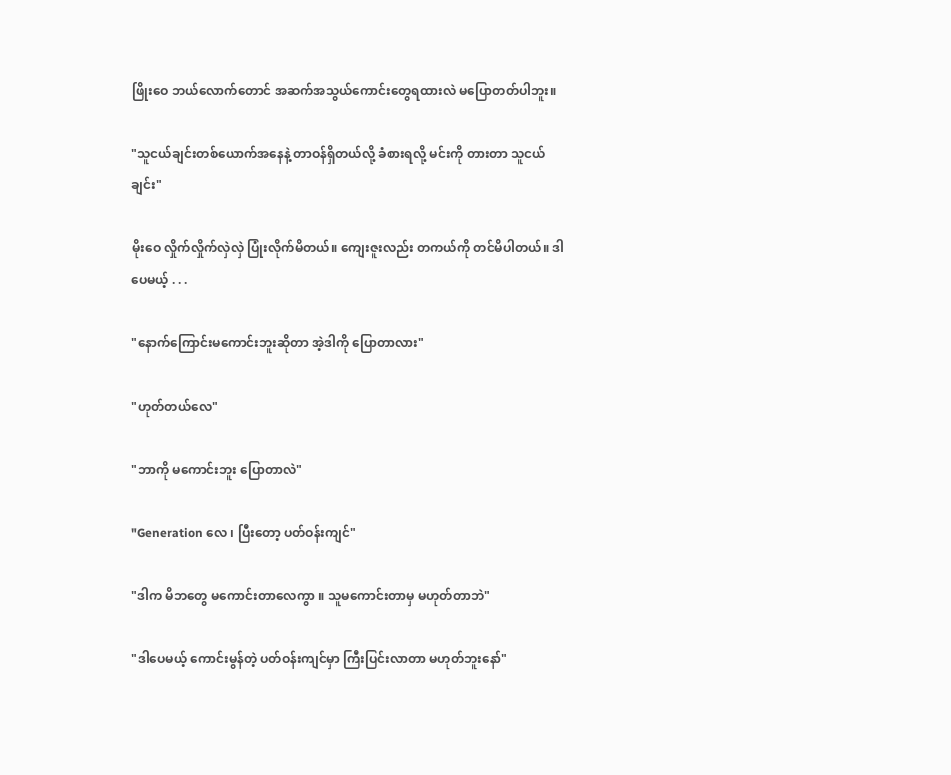ဖြိုးဝေ ဘယ်လောက်တောင် အဆက်အသွယ်ကောင်းတွေရထားလဲ မပြောတတ်ပါဘူး။

"သူငယ်ချင်းတစ်ယောက်အနေနဲ့ တာဝန်ရှိတယ်လို့ ခံစားရလို့ မင်းကို တားတာ သူငယ်ချင်း"

မိုးဝေ လှိုက်လှိုက်လှဲလှဲ ပြုံးလိုက်မိတယ်။ ကျေးဇူးလည်း တကယ်ကို တင်မိပါတယ်။ ဒါပေမယ့် . . .

"နောက်ကြောင်းမကောင်းဘူးဆိုတာ အဲ့ဒါကို ပြောတာလား"

"ဟုတ်တယ်လေ"

"ဘာကို မကောင်းဘူး ပြောတာလဲ"

"Generation လေ ၊ ပြီးတော့ ပတ်ဝန်းကျင်"

"ဒါက မိဘတွေ မကောင်းတာလေကွာ ။ သူမကောင်းတာမှ မဟုတ်တာဘဲ"

"ဒါပေမယ့် ကောင်းမွန်တဲ့ ပတ်ဝန်းကျင်မှာ ကြီးပြင်းလာတာ မဟုတ်ဘူးနော်"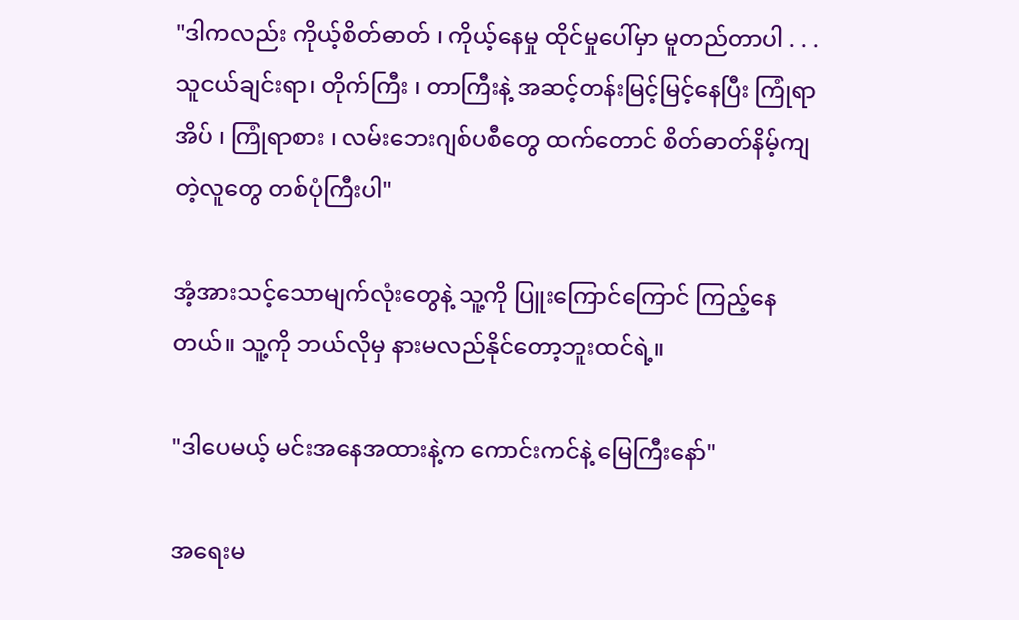"ဒါကလည်း ကိုယ့်စိတ်ဓာတ် ၊ ကိုယ့်နေမှု ထိုင်မှုပေါ်မှာ မူတည်တာပါ . . . သူငယ်ချင်းရာ၊ တိုက်ကြီး ၊ တာကြီးနဲ့ အဆင့်တန်းမြင့်မြင့်နေပြီး ကြုံရာအိပ် ၊ ကြုံရာစား ၊ လမ်းဘေးဂျစ်ပစီတွေ ထက်တောင် စိတ်ဓာတ်နိမ့်ကျတဲ့လူတွေ တစ်ပုံကြီးပါ"

အံ့အားသင့်သောမျက်လုံးတွေနဲ့ သူ့ကို ပြူးကြောင်ကြောင် ကြည့်နေတယ်။ သူ့ကို ဘယ်လိုမှ နားမလည်နိုင်တော့ဘူးထင်ရဲ့။

"ဒါပေမယ့် မင်းအနေအထားနဲ့က ကောင်းကင်နဲ့ မြေကြီးနော်"

အရေးမ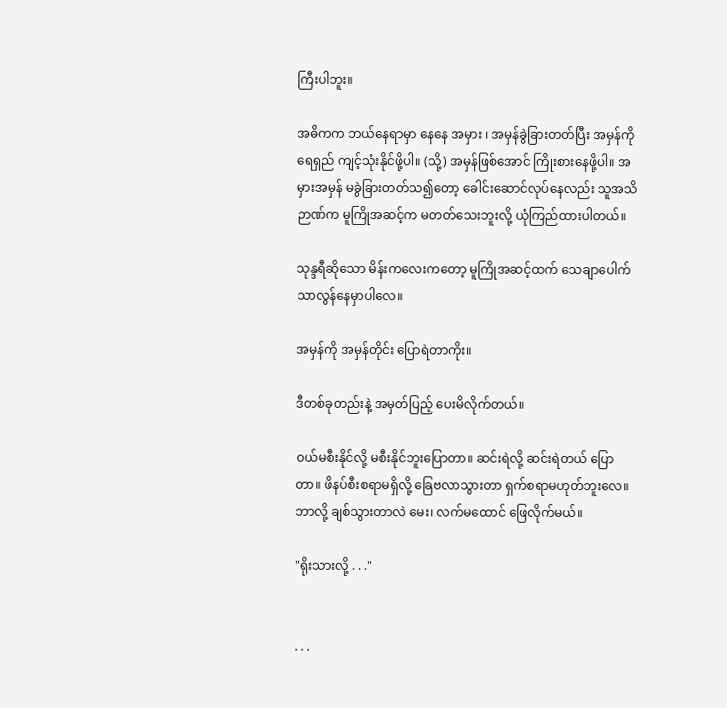ကြီးပါဘူး။

အဓိကက ဘယ်နေရာမှာ နေနေ အမှား ၊ အမှန်ခွဲခြားတတ်ပြီး အမှန်ကို ရေရှည် ကျင့်သုံးနိုင်ဖို့ပါ။ (သို့) အမှန်ဖြစ်အောင် ကြိုးစားနေဖို့ပါ။ အမှားအမှန် မခွဲခြားတတ်သ၍တော့ ခေါင်းဆောင်လုပ်နေလည်း သူအသိဉာဏ်က မူကြိုအဆင့်က မတတ်သေးဘူးလို့ ယုံကြည်ထားပါတယ်။

သုန္ဒရီဆိုသော မိန်းကလေးကတော့ မူကြိုအဆင့်ထက် သေချာပေါက် သာလွန်နေမှာပါလေ။

အမှန်ကို အမှန်တိုင်း ပြောရဲတာကိုး။

ဒီတစ်ခုတည်းနဲ့ အမှတ်ပြည့် ပေးမိလိုက်တယ်။

ဝယ်မစီးနိုင်လို့ မစီးနိုင်ဘူးပြောတာ။ ဆင်းရဲလို့ ဆင်းရဲတယ် ပြောတာ။ ဖိနပ်စီးစရာမရှိလို့ ခြေဗလာသွားတာ ရှက်စရာမဟုတ်ဘူးလေ။ ဘာလို့ ချစ်သွားတာလဲ မေး၊ လက်မထောင် ဖြေလိုက်မယ်။

"ရိုးသားလို့ . . ."


. . .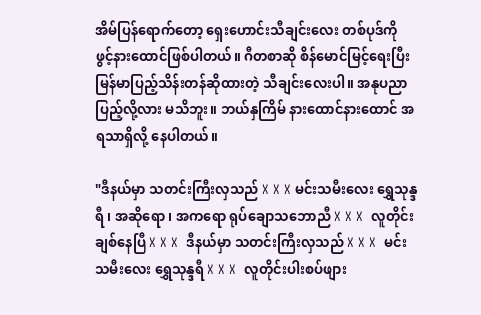အိမ်ပြန်ရောက်တော့ ရှေးဟောင်းသီချင်းလေး တစ်ပုဒ်ကို ဖွင့်နားထောင်ဖြစ်ပါတယ်။ ဂီတစာဆို စိန်မောင်မြင့်ရေးပြီး မြန်မာပြည့်သိန်းတန်ဆိုထားတဲ့ သီချင်းလေးပါ။ အနုပညာ ပြည့်လို့လား မသိဘူး။ ဘယ်နှကြိမ် နားထောင်နားထောင် အရသာရှိလို့ နေပါတယ်။

"ဒီနယ်မှာ သတင်းကြီးလှသည် X X X မင်းသမီးလေး ရွှေသုန္ဒရီ ၊ အဆိုရော ၊ အကရော ရုပ်ချောသဘောညီ X X X  လူတိုင်းချစ်နေပြီ X X X  ဒီနယ်မှာ သတင်းကြီးလှသည် X X X  မင်းသမီးလေး ရွှေသုန္ဒရီ X X X  လူတိုင်းပါးစပ်ဖျား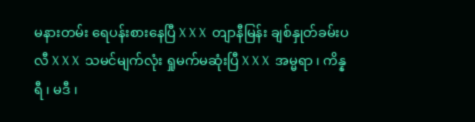မနားတမ်း ရေပန်းစားနေပြီ X X X  တျာနီမြန်း ချစ်နှုတ်ခမ်းပလီ X X X  သမင်မျက်လုံး ရှုမက်မဆုံးပြီ X X X  အမ္မရာ ၊ ကိန္နရီ ၊ မဒီ ၊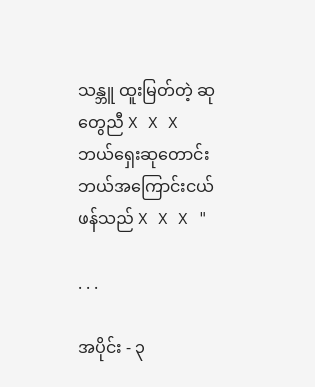သန္ဘူ ထူးမြတ်တဲ့ ဆုတွေညီ X X X  ဘယ်ရှေးဆုတောင်း ဘယ်အကြောင်းငယ် ဖန်သည် X X X "

. . .

အပိုင်း - ၃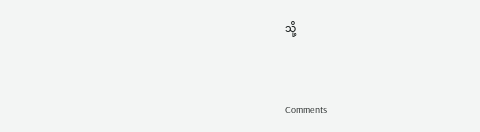သို့


Comments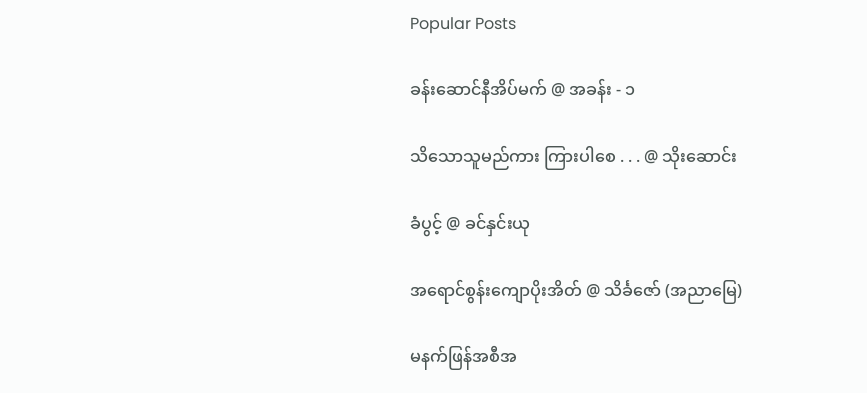Popular Posts

ခန်းဆောင်နီအိပ်မက် @ အခန်း - ၁

သိသောသူမည်ကား ကြားပါစေ . . . @ သိုးဆောင်း

ခံပွင့် @ ခင်နှင်းယု

အရောင်စွန်းကျောပိုးအိတ် @ သိင်္ခဇော် (အညာမြေ)

မနက်ဖြန်အစီအ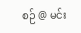စဉ် @ မင်း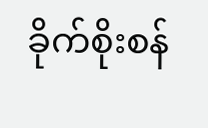ခိုက်စိုးစန်